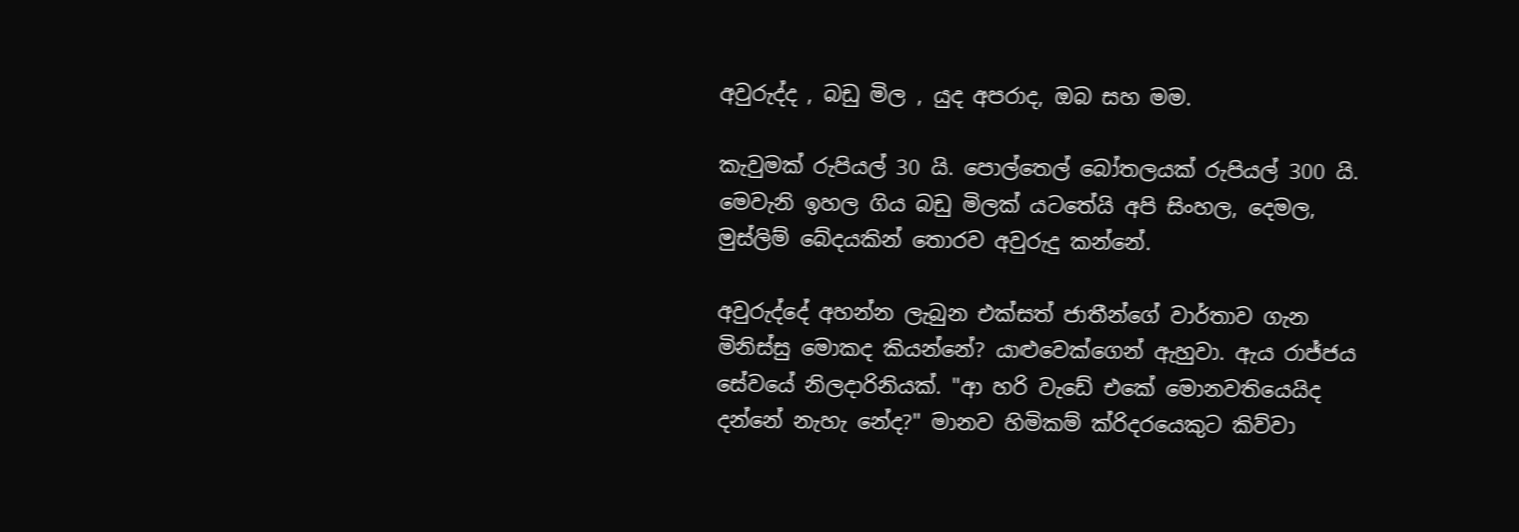අවුරුද්ද , බඩු මිල , යුද අපරාද, ඔබ සහ මම.

කැවුමක් රුපියල් 30 යි. පොල්තෙල් බෝතලයක් රුපියල් 300 යි. මෙවැනි ඉහල ගිය බඩු මිලක් යටතේයි අපි සිංහල, දෙමල, මුස්ලිම් බේදයකින් තොරව අවුරුදු කන්නේ.

අවුරුද්දේ අහන්න ලැබුන එක්සත් ජාතීන්ගේ වාර්තාව ගැන මිනිස්සු මොකද කියන්නේ? යාළුවෙක්ගෙන් ඇහුවා. ඇය රාජ්ජය සේවයේ නිලදාරිනියක්. "ආ හරි වැඩේ එකේ මොනවතියෙයිද දන්නේ නැහැ නේද?" මානව හිමිකම් ක්රිදරයෙකුට කිව්වා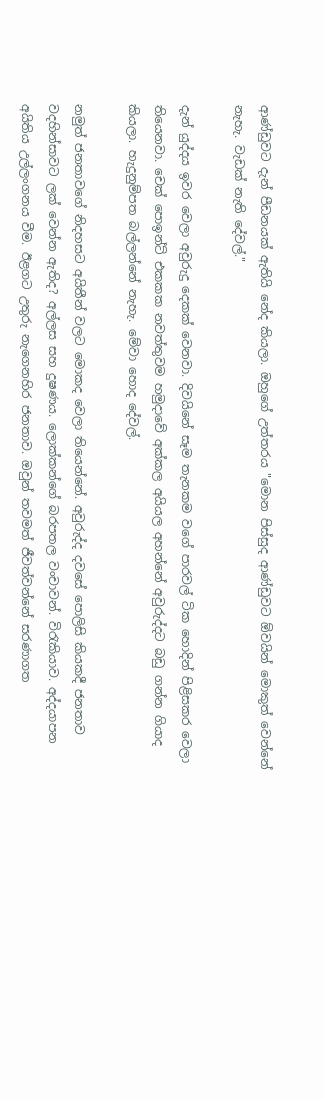ආණ්ඩුවට දැන් පීඩනයක් ඇතියි නේද කියලා. ඔහුගේ උත්තරය "මොන පිස්සුද ආණ්ඩුවට ඕවයින් මොකුත් වෙන්නේ නැහැ. වැඩක් නැති දේවල්."

දැන් යුද්දය ඉවර වෙලා අවුරුදු දෙකක් වෙනවා. දිවයිනේ සෑම තැනකම වගේ පාරවල් ටික හොදින් පිළිසකර වෙලා තියෙනවා. චෙක් පොඉන්ට් එකකක නවත්තුවම හමුදාවේ අක්කල අයියල අහන්නේ අවුරුද්දට බඩු ගන්න ගියාද කියලා. හැදුනුම්පත බල්ලන්නේ නැහැ. මේවා හොද දේවල්.

නමුත් ජනතාවගේ නිදහසට අයිතීන් වලට මොකද වෙලා තියෙන්නේ. අවුරුද්ද දවසේ පොලිසි කියකදී ජනතාව වදහින්සාවට ලක් වෙන්න ඇතිද? අල්ලස සහ දුෂණය. ලොක්කන්ගේ බරපතල වංචාවන්. විරැකියාව. අද්දයාපන අයිතිය උල්ලංගනය වීම. ඊළගට උතුරු නැගෙනහිර ජනතාව. ඔවුන් තවමත් ජීවත්වන්නේ සරණාගත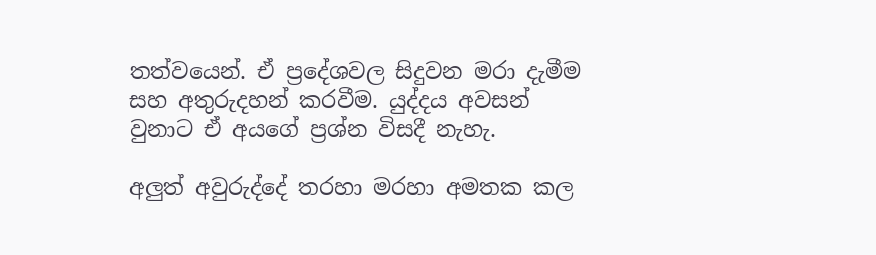තත්වයෙන්. ඒ ප්‍රදේශවල සිදුවන මරා දැමීම සහ අතුරුදහන් කරවීම. යුද්දය අවසන් වුනාට ඒ අයගේ ප්‍රශ්න විසදී නැහැ.

අලුත් අවුරුද්දේ තරහා මරහා අමතක කල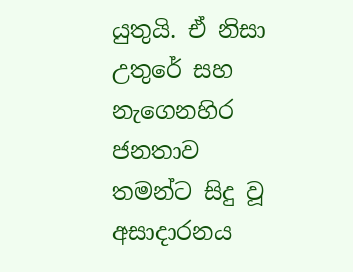යුතුයි. ඒ නිසා උතුරේ සහ නැගෙනහිර ජනතාව තමන්ට සිදු වූ අසාදාරනය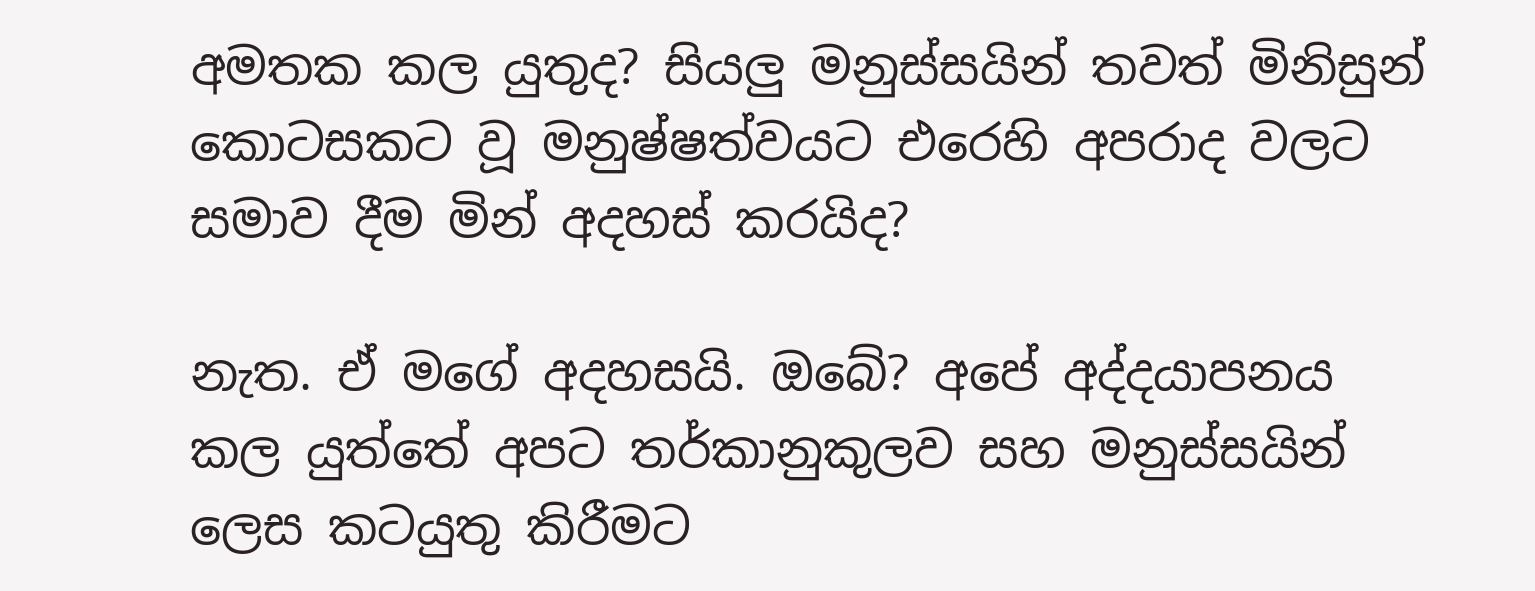අමතක කල යුතුද? සියලු මනුස්සයින් තවත් මිනිසුන් කොටසකට වූ මනුෂ්ෂත්වයට එරෙහි අපරාද වලට සමාව දීම මින් අදහස් කරයිද?

නැත. ඒ මගේ අදහසයි. ඔබේ? අපේ අද්දයාපනය කල යුත්තේ අපට තර්කානුකුලව සහ මනුස්සයින් ලෙස කටයුතු කිරීමට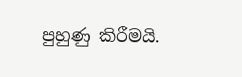පුහුණු කිරීමයි.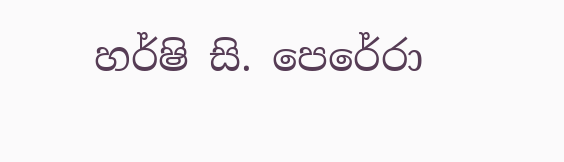හර්ෂි සි. පෙරේරා